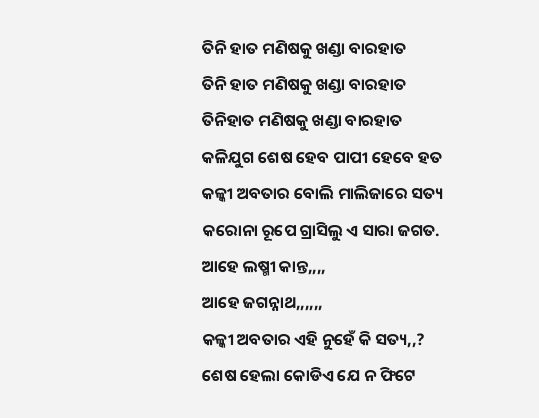ତିନି ହାତ ମଣିଷକୁ ଖଣ୍ଡା ବାରହାତ
ତିନି ହାତ ମଣିଷକୁ ଖଣ୍ଡା ବାରହାତ
ତିନିହାତ ମଣିଷକୁ ଖଣ୍ଡା ବାରହାତ
କଳିଯୁଗ ଶେଷ ହେବ ପାପୀ ହେବେ ହତ
କଳ୍କୀ ଅବତାର ବୋଲି ମାଲିଜାରେ ସତ୍ୟ
କରୋନା ରୂପେ ଗ୍ରାସିଲୁ ଏ ସାରା ଜଗତ.
ଆହେ ଲଷ୍ମୀ କାନ୍ତ,,,,
ଆହେ ଜଗନ୍ନାଥ,,,,,,
କଳ୍କୀ ଅବତାର ଏହି ନୁହେଁ କି ସତ୍ୟ,,?
ଶେଷ ହେଲା କୋଡିଏ ଯେ ନ ଫିଟେ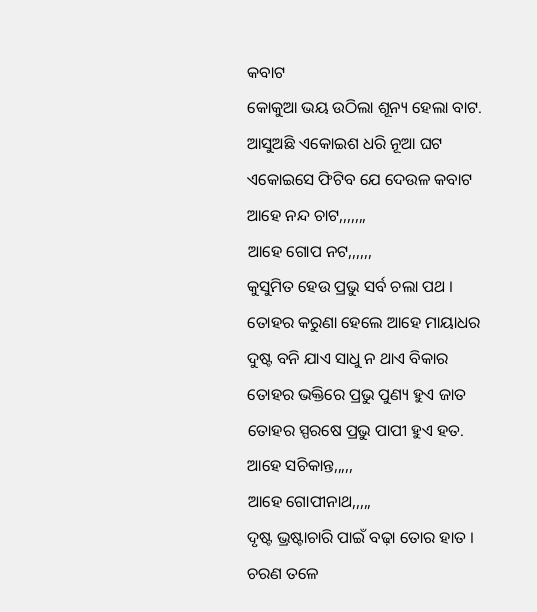କବାଟ
କୋକୁଆ ଭୟ ଉଠିଲା ଶୂନ୍ୟ ହେଲା ବାଟ.
ଆସୁଅଛି ଏକୋଇଶ ଧରି ନୂଆ ଘଟ
ଏକୋଇସେ ଫିଟିବ ଯେ ଦେଉଳ କବାଟ
ଆହେ ନନ୍ଦ ଚାଟ,,,,,,,
ଆହେ ଗୋପ ନଟ,,,,,,
କୁସୁମିତ ହେଉ ପ୍ରଭୁ ସର୍ବ ଚଲା ପଥ ।
ତୋହର କରୁଣା ହେଲେ ଆହେ ମାୟାଧର
ଦୁଷ୍ଟ ବନି ଯାଏ ସାଧୁ ନ ଥାଏ ବିକାର
ତୋହର ଭକ୍ତିରେ ପ୍ରଭୁ ପୁଣ୍ୟ ହୁଏ ଜାତ
ତୋହର ସ୍ପରଷେ ପ୍ରଭୁ ପାପୀ ହୁଏ ହତ.
ଆହେ ସଚିକାନ୍ତ,,,,,
ଆହେ ଗୋପୀନାଥ,,,,,
ଦୃଷ୍ଟ ଭ୍ରଷ୍ଟାଚାରି ପାଇଁ ବଢ଼ା ତୋର ହାତ ।
ଚରଣ ତଳେ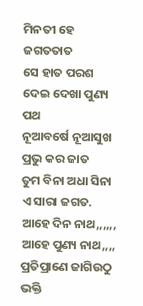ମିନତୀ ହେ ଜଗତତାତ
ସେ ହାତ ପରଶ ଦେଇ ଦେଖା ପୁଣ୍ୟ ପଥ
ନୂଆବର୍ଷେ ନୂଆସୁଖ ପ୍ରଭୁ କର ଜାତ
ତୁମ ବିନା ଅଧା ସିନା ଏ ସାରା ଜଗତ.
ଆହେ ଦିନ ନାଥ,,,,,,
ଆହେ ପୁଣ୍ୟ ନାଥ,,,,
ପ୍ରତିପ୍ରାଣେ ଜାଗିଉଠୁ ଭକ୍ତି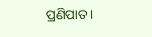ପ୍ରଣିପାତ ।